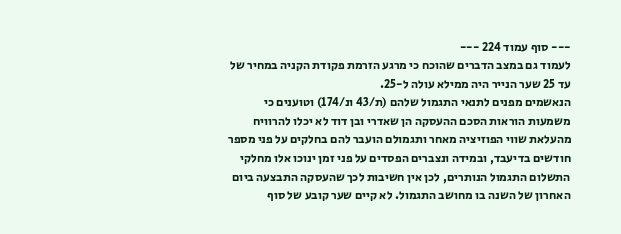--- סוף עמוד 224 ---
לעמוד גם במצב הדברים שהוכח כי מרגע הזרמת פקודת הקניה במחיר של עד 25 שער הנייר היה ממילא עולה ל-25.
הנאשמים מפנים לתנאי התגמול שלהם (ת/43 ונ/174) וטוענים כי משמעות הוראות הסכם ההעסקה הן שאדרי ובן דוד לא יכלו להרוויח מהעלאת שווי הפוזיציה מאחר ותגמולם הועבר להם בחלקים על פני מספר חודשים בדיעבד, ובמידה ונצברים הפסדים על פני זמן ינוכו אלו מחלקי התשלום התגמול הנותרים, לכן אין חשיבות לכך שהעסקה התבצעה ביום האחרון של השנה בו מחושב התגמול. לא קיים שער קובע של סוף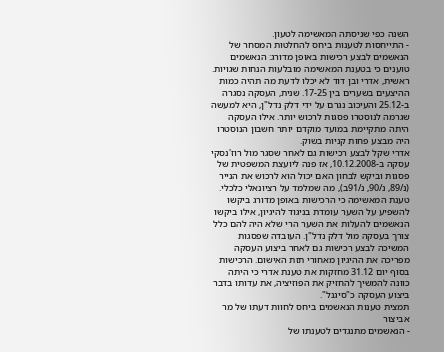השנה כפי שניסתה המאשימה לטעון.
- התייחסות לטענות ביחס להחלטות המסחר של הנאשמים לבצע רכישות באופן מדורג: הנאשמים טוענים כי בטענת המאשימה מובלעות הנחות שגויות. ראשית, אדרי ובן דוד לא יכלו לדעת מה תהיה כמות ההיצעים בשערים בין 17-25. שנית, העסקה נסגרה ב-25.12 והעיכוב נגרם על ידי דלק נדל"ן, היא למעשה שגרמה לנוסטרו פסגות לרכוש יותר. אילו העסקה היתה מתקיימת במועד מוקדם יותר חשבון הנוסטרו היה מבצע פחות קניות בשוק.
אדרי שקל לבצע רכישות גם לאחר שסגר מול רוז'נסקי עסקה ב-10.12.2008, אז פנה ליועצת המשפטית של פסגות וביקש לבחון האם יכול הוא לרכוש את הנייר (נ/89, נ/90, נ/91ב), מה שמלמד על רציונאלי כלכלי.
טענת המאשימה כי הרכישות באופן מדורג ביקשו להשפיע על השער עומדת בניגוד להיגיון, אילו ביקשו הנאשמים להעלות את השער הרי שלא היה להם כלל צורך בעסקה מול דלק נדל"ן. העובדה שפסגות המשיכה לבצע רכישות גם לאחר ביצוע העסקה מפריכה את ההיגיון מאחורי תזת האישום. הרכישות בסוף יום 31.12 מחזקות את טענת אדרי כי היתה כוונה להמשיך להחזיק את הפוזיציה, את עדותו בדבר ביצוע העסקה כ"סיגנל".
תמצית טענות הנאשמים ביחס לחוות דעתו של מר אביצור
- הנאשמים מתנגדים לטענתו של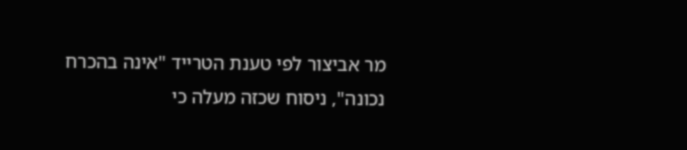מר אביצור לפי טענת הטרייד "אינה בהכרח נכונה", ניסוח שכזה מעלה כי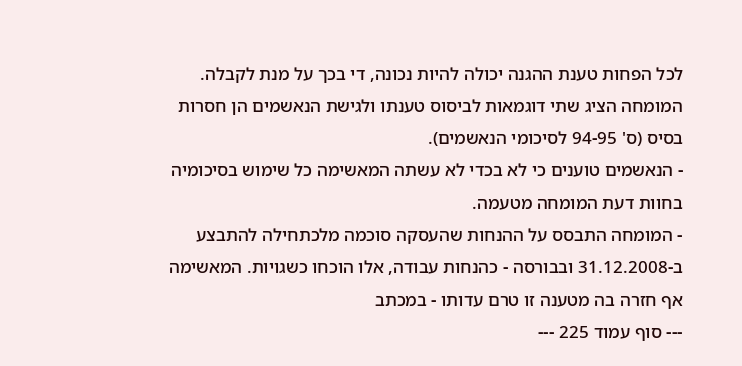לכל הפחות טענת ההגנה יכולה להיות נכונה, די בכך על מנת לקבלה. המומחה הציג שתי דוגמאות לביסוס טענתו ולגישת הנאשמים הן חסרות בסיס (ס' 94-95 לסיכומי הנאשמים).
- הנאשמים טוענים כי לא בכדי לא עשתה המאשימה כל שימוש בסיכומיה בחוות דעת המומחה מטעמה.
- המומחה התבסס על ההנחות שהעסקה סוכמה מלכתחילה להתבצע ב-31.12.2008 ובבורסה - כהנחות עבודה, אלו הוכחו כשגויות. המאשימה אף חזרה בה מטענה זו טרם עדותו - במכתב
--- סוף עמוד 225 ---